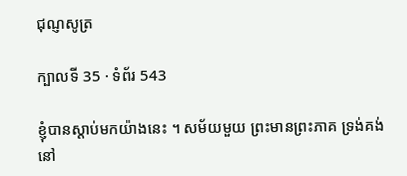ជុណ្ញសូត្រ

ក្បាលទី 35 · ទំព័រ 543

ខ្ញុំបានស្តាប់មកយ៉ាងនេះ ។ សម័យមួយ ព្រះមានព្រះភាគ ទ្រង់គង់នៅ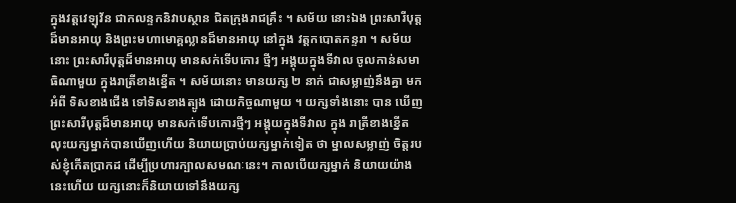ក្នុងវត្តវេឡុវ័ន ជាកលន្ទកនិវាបស្ថាន ជិតក្រុងរាជគ្រឹះ ។ សម័យ នោះឯង ព្រះសារីបុត្តដ៏មានអាយុ និងព្រះមហាមោគ្គល្លានដ៏មានអាយុ នៅក្នុង វត្តកបោតកន្ទរា ។ សម័យនោះ ព្រះសារីបុត្តដ៏មានអាយុ មានសក់ទើបកោរ ថ្មីៗ អង្គុយក្នុងទីវាល ចូលកាន់សមាធិណាមួយ ក្នុងរាត្រីខាងខ្នើត ។ សម័យនោះ មានយក្ស ២ នាក់ ជាសម្លាញ់នឹងគ្នា មកអំពី ទិសខាងជើង ទៅទិសខាងត្បូង ដោយកិច្ចណាមួយ ។ យក្សទាំងនោះ បាន ឃើញព្រះសារីបុត្តដ៏មានអាយុ មានសក់ទើបកោរថ្មីៗ អង្គុយក្នុងទីវាល ក្នុង រាត្រីខាងខ្នើត លុះយក្សម្នាក់បានឃើញហើយ និយាយប្រាប់យក្សម្នាក់ទៀត ថា ម្នាលសម្លាញ់ ចិត្តរបស់ខ្ញុំកើតប្រាកដ ដើម្បីប្រហារក្បាលសមណៈនេះ។ កាលបើយក្សម្នាក់ និយាយយ៉ាងនេះហើយ យក្សនោះក៏និយាយទៅនឹងយក្ស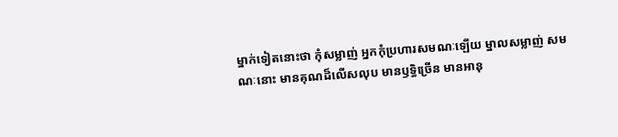ម្នាក់ទៀតនោះថា កុំសម្លាញ់ អ្នកកុំប្រហារសមណៈឡើយ ម្នាលសម្លាញ់ សមណៈនោះ មានគុណដ៏លើសលុប មានឫទ្ធិច្រើន មានអានុ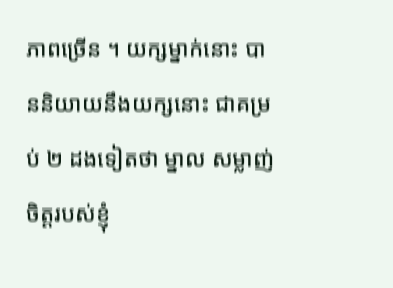ភាពច្រើន ។ យក្សម្នាក់នោះ បាននិយាយនឹងយក្សនោះ ជាគម្រប់ ២ ដងទៀតថា ម្នាល សម្លាញ់ ចិត្តរបស់ខ្ញុំ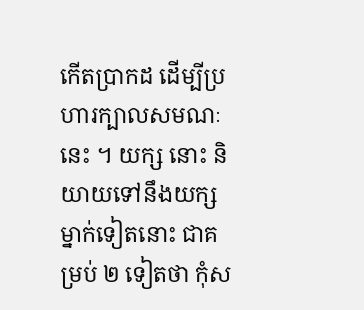កើតប្រាកដ ដើម្បីប្រហារក្បាលសមណៈនេះ ។ យក្ស នោះ និយាយទៅនឹងយក្សម្នាក់ទៀតនោះ ជាគម្រប់ ២ ទៀតថា កុំស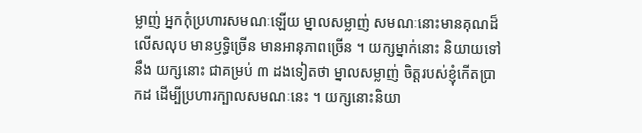ម្លាញ់ អ្នកកុំប្រហារសមណៈឡើយ ម្នាលសម្លាញ់ សមណៈនោះមានគុណដ៏លើសលុប មានឫទ្ធិច្រើន មានអានុភាពច្រើន ។ យក្សម្នាក់នោះ និយាយទៅនឹង យក្សនោះ ជាគម្រប់ ៣ ដងទៀតថា ម្នាលសម្លាញ់ ចិត្តរបស់ខ្ញុំកើតប្រាកដ ដើម្បីប្រហារក្បាលសមណៈនេះ ។ យក្សនោះនិយា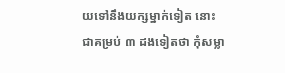យទៅនឹងយក្សម្នាក់ទៀត នោះ ជាគម្រប់ ៣ ដងទៀតថា កុំសម្លា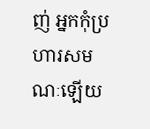ញ់ អ្នកកុំប្រហារសមណៈឡើយ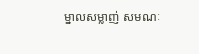ម្នាលសម្លាញ់ សមណៈ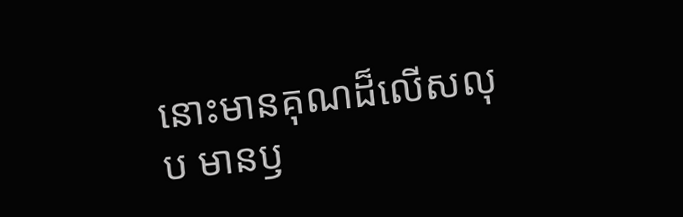នោះមានគុណដ៏លើសលុប មានឫ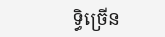ទ្ធិច្រើន